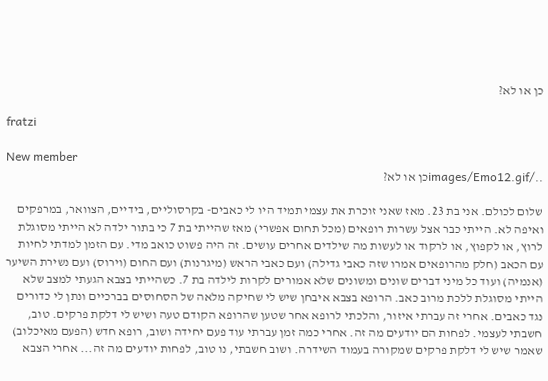כן או לא?

fratzi

New member
../images/Emo12.gifכן או לא?

שלום לכולם. אני בת 23. מאז שאני זוכרת את עצמי תמיד היו לי כאבים- בקרסוליים, בידיים, הצוואר, במרפקים ואיפה לא. הייתי כבר אצל עשרות רופאים (מכל תחום אפשרי) מאז שהייתי בת 7 כי בתור ילדה לא הייתי מסוגלת לרוץ, או לקפוץ, או לרקוד או לעשות מה שילדים אחרים עושים. זה היה פשוט כואב מדי. עם הזמן למדתי לחיות עם הכאב (חלק מהרופאים אמרו שזה כאבי גדילה) ועם כאבי הראש (מיגרנות) ועם החום (וירוס) ועם נשירת השיער (אנמיה) ועוד כל מיני דברים שונים ומשונים שלא אמורים לקרות לילדה בת 7. כשהייתי בצבא הגעתי למצב שלא הייתי מסוגלת ללכת מרוב כאב. הרופא בצבא איבחן שיש לי שחיקה מלאה של הסחוסים בברכיים ונתן לי כדורים נגד כאבים. אחרי זה עברתי איזור, והלכתי לרופא אחר שטען שהרופא הקודם טעה ושיש לי דלקת פרקים. טוב, חשבתי לעצמי. לפחות הם יודעים מה זה. אחרי כמה זמן עברתי עוד פעם יחידה ושוב, רופא חדש (הפעם מאיכלוב) שאמר שיש לי דלקת פרקים שמקורה בעמוד השידרה. ושוב חשבתי, נו טוב, לפחות יודעים מה זה... אחרי הצבא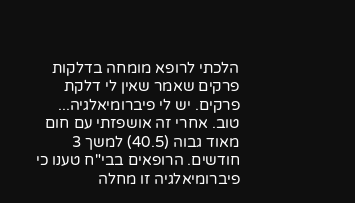הלכתי לרופא מומחה בדלקות פרקים שאמר שאין לי דלקת פרקים. יש לי פיברומיאלגיה... טוב. אחרי זה אושפזתי עם חום מאוד גבוה (40.5) למשך 3 חודשים. הרופאים בבי"ח טענו כי פיברומיאלגיה זו מחלה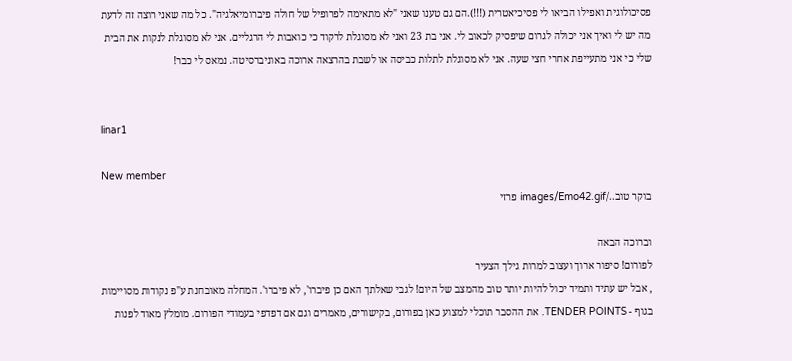פסיכולוגית ואפילו הביאו לי פסיכיאטרית (!!!).הם גם טענו שאני "לא מתאימה לפרופיל של חולה פיברומיאלגיה". כל מה שאני רוצה זה לדעת מה יש לי ואיך אני יכולה לגרום שיפסיק לכאוב לי. אני בת 23 ואני לא מסוגלת לרקוד כי כואבות לי הרגליים. אני לא מסוגלת לנקות את הבית שלי כי אני מתעייפת אחרי חצי שעה. אני לא מסוגלת לתלות כביסה או לשבת בהרצאה ארוכה באוניברסיטה. נמאס לי כבר!


linar1

New member
בוקר טוב../images/Emo42.gif פרזי

וברוכה הבאה
לפורום! סיפור ארוך ועצוב למרות גילך הצעיר
, אבל יש עתיד ותמיד יכול להיות יותר טוב מהמצב של היום! לגבי שאלתך האם כן פיברו', לא פיברו'. המחלה מאובחנת ע"פ נקודות מסויימות בגוף - TENDER POINTS. את ההסבר תוכלי למצוע כאן בפורום, בקישורים, מאמרים וגם אם דפדפי בעמודי הפורום. מומלץ מאוד לפנות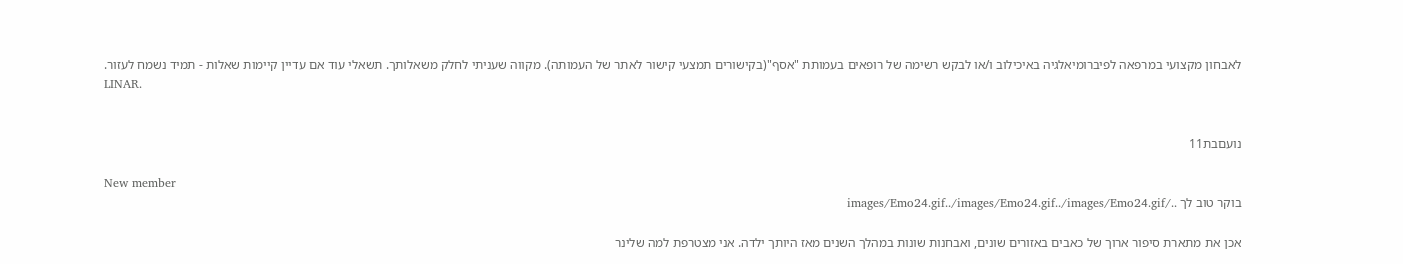לאבחון מקצועי במרפאה לפיברומיאלגיה באיכילוב ו/או לבקש רשימה של רופאים בעמותת "אסף"(בקישורים תמצעי קישור לאתר של העמותה). מקווה שעניתי לחלק משאלותך. תשאלי עוד אם עדיין קיימות שאלות - תמיד נשמח לעזור.
LINAR.


נועםבת11

New member
בוקר טוב לך ../images/Emo24.gif../images/Emo24.gif../images/Emo24.gif

אכן את מתארת סיפור ארוך של כאבים באזורים שונים, ואבחנות שונות במהלך השנים מאז היותך ילדה. אני מצטרפת למה שלינר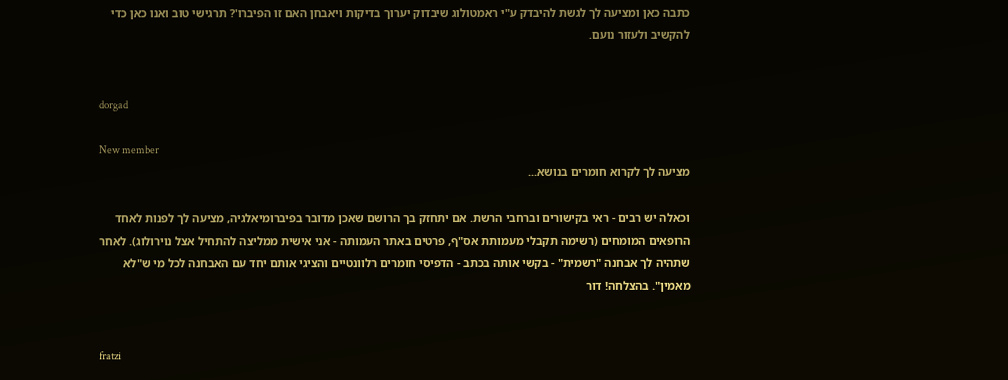כתבה כאן ומציעה לך לגשת להיבדק ע"י ראמטולוג שיבדוק יערוך בדיקות ויאבחן האם זו הפיברו'? תרגישי טוב ואנו כאן כדי להקשיב ולעזור נועם.


dorgad

New member
מציעה לך לקרוא חומרים בנושא...

וכאלה יש רבים - ראי בקישורים וברחבי הרשת. אם יתחזק בך הרושם שאכן מדובר בפיברומיאלגיה, מציעה לך לפנות לאחד הרופאים המומחים (רשימה תקבלי מעמותת אס"ף, פרטים באתר העמותה - אני אישית ממליצה להתחיל אצל נוירולוג). לאחר שתהיה לך אבחנה "רשמית" - בקשי אותה בכתב - הדפיסי חומרים רלוונטיים והציגי אותם יחד עם האבחנה לכל מי ש"לא מאמין". בהצלחה! דור


fratzi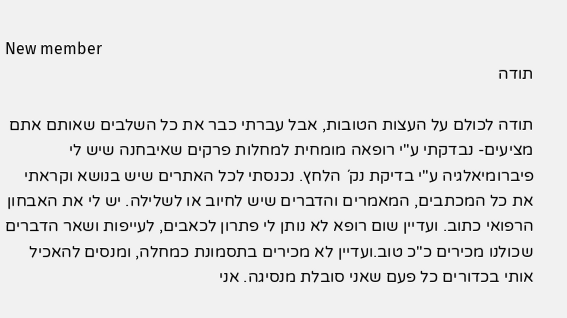New member
תודה

תודה לכולם על העצות הטובות, אבל עברתי כבר את כל השלבים שאותם אתם מציעים- נבדקתי ע"י רופאה מומחית למחלות פרקים שאיבחנה שיש לי פיברומיאלגיה ע"י בדיקת נק´ הלחץ. נכנסתי לכל האתרים שיש בנושא וקראתי את כל המכתבים, המאמרים והדברים שיש לחיוב או לשלילה. יש לי את האבחון הרפואי כתוב. ועדיין שום רופא לא נותן לי פתרון לכאבים, לעייפות ושאר הדברים שכולנו מכירים כ"כ טוב.ועדיין לא מכירים בתסמונת כמחלה, ומנסים להאכיל אותי בכדורים כל פעם שאני סובלת מנסיגה. אני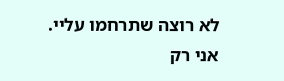לא רוצה שתרחמו עליי. אני רק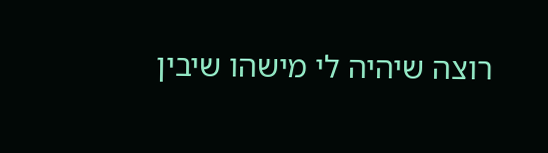רוצה שיהיה לי מישהו שיבין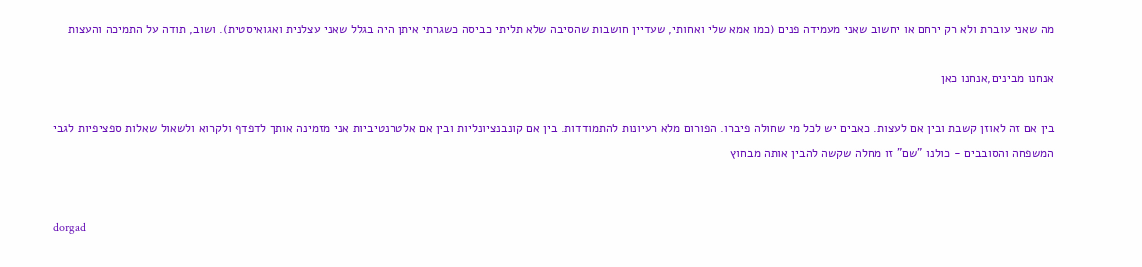מה שאני עוברת ולא רק ירחם או יחשוב שאני מעמידה פנים (כמו אמא שלי ואחותי, שעדיין חושבות שהסיבה שלא תליתי כביסה כשגרתי איתן היה בגלל שאני עצלנית ואגואיסטית). ושוב, תודה על התמיכה והעצות

אנחנו מבינים,אנחנו כאן

בין אם זה לאוזן קשבת ובין אם לעצות. כאבים יש לכל מי שחולה פיברו. הפורום מלא רעיונות להתמודדות. בין אם קונבנציונליות ובין אם אלטרנטיביות אני מזמינה אותך לדפדף ולקרוא ולשאול שאלות ספציפיות לגבי המשפחה והסובבים - כולנו "שם" זו מחלה שקשה להבין אותה מבחוץ


dorgad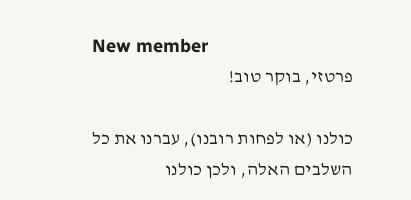New member
פרטזי, בוקר טוב!

כולנו (או לפחות רובנו), עברנו את כל השלבים האלה, ולכן כולנו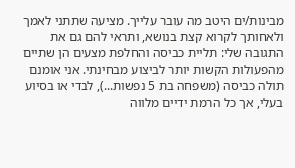מבינות/ים היטב מה עובר עלייך. מציעה שתתני לאמך ולאחותך לקרוא קצת בנושא, ותראי להם גם את התגובה שלי: תליית כביסה והחלפת מצעים הן שתיים מהפעולות הקשות יותר לביצוע מבחינתי. אני אומנם תולה כביסה (משפחה בת 5 נפשות...), לבדי או בסיוע בעלי, אך כל הרמת ידיים מלווה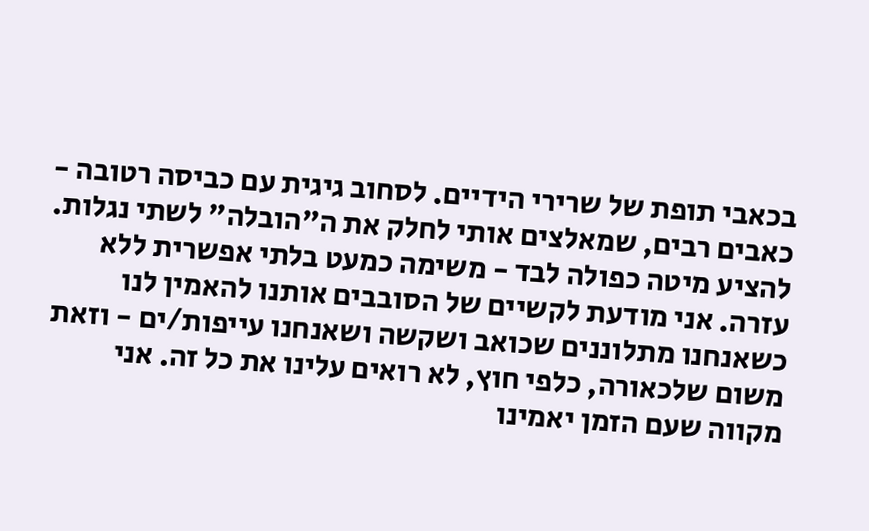בכאבי תופת של שרירי הידיים. לסחוב גיגית עם כביסה רטובה - כאבים רבים, שמאלצים אותי לחלק את ה"הובלה" לשתי נגלות. להציע מיטה כפולה לבד - משימה כמעט בלתי אפשרית ללא עזרה. אני מודעת לקשיים של הסובבים אותנו להאמין לנו כשאנחנו מתלוננים שכואב ושקשה ושאנחנו עייפות/ים - וזאת משום שלכאורה, כלפי חוץ, לא רואים עלינו את כל זה. אני מקווה שעם הזמן יאמינו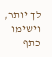לך יותר, וישימו כתף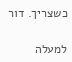כשצריך. דור

למעלה